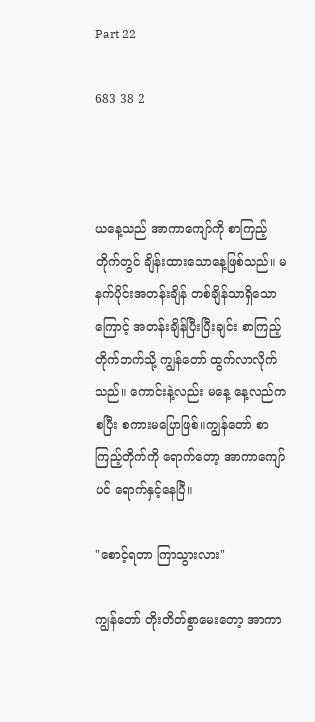Part 22

683 38 2



ယနေ့သည် အာကာကျော်ကို စာကြည့်တိုက်တွင် ချိန်းထားသောနေ့ဖြစ်သည်။ မနက်ပိုင်းအတန်းချိန် တစ်ချိန်သာရှိသောကြောင့် အတန်းချိန်ပြီးပြီးချင်း စာကြည့်တိုက်ဘက်သို့ ကျွန်တော် ထွက်လာလိုက်သည်။ ကောင်းနဲ့လည်း မနေ့ နေ့လည်ကစပြီး စကားမပြောဖြစ်။ကျွန်တော် စာကြည့်တိုက်ကို ရောက်တော့ အာကာ‌ကျော် ပင် ရောက်နှင့်နေပြီ။

"စောင့်ရတာ ကြာသွားလား"

ကျွန်တော် တိုးတိတ်စွာမေးတော့ အာကာ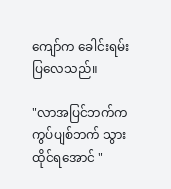ကျော်က ခေါင်းရမ်းပြလေသည်။

"လာအပြင်ဘက်က ကွပ်ပျစ်ဘက် သွားထိုင်ရအောင် "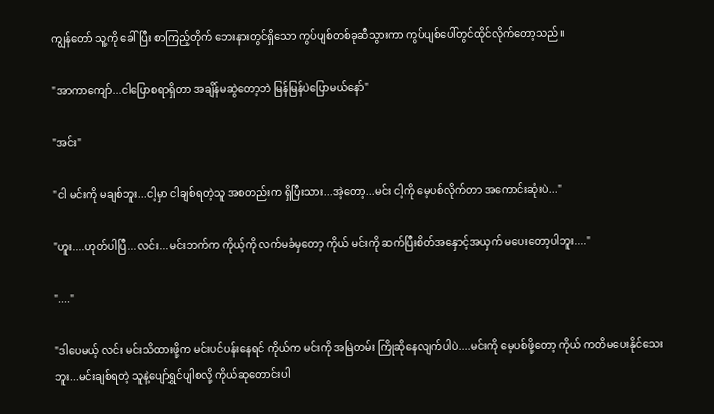ကျွန်တော် သူ့ကို ခေါ်ပြီး စာကြည့်တိုက် ဘေးနားတွင်ရှိသော ကွပ်ပျစ်တစ်ခု‌ဆီသွားကာ ကွပ်ပျစ်ပေါ်တွင်ထိုင်လိုက်တော့သည်။

"အာကာကျော်...ငါပြောစရာရှိတာ အချိန်မဆွဲတော့ဘဲ မြန်မြန်ပဲပြောမယ်နော်"

"အင်း"

"ငါ မင်းကို မချစ်ဘူး...ငါ့မှာ ငါချစ်ရတဲ့သူ အစတည်းက ရှိပြီးသား...အဲ့တော့...မင်း ငါ့ကို မေ့ပစ်လိုက်တာ အကောင်းဆုံးပဲ..."

"ဟူး....ဟုတ်ပါပြီ...လင်း...မင်းဘက်က ကိုယ့်ကို လက်မခံမှတော့ ကိုယ် မင်းကို ဆက်ပြီးစိတ်အနှောင့်အယှက် မပေးတော့ပါဘူး...."

"...."

"ဒါပေမယ့် လင်း မင်းသိထားဖို့က မင်းပင်ပန်းနေရင် ကိုယ်က မင်းကို အမြဲတမ်း ကြိုဆိုနေလျက်ပါပဲ....မင်းကို မေ့ပစ်ဖို့တော့ ကိုယ် ကတိမပေးနိုင်သေးဘူး...မင်းချစ်ရတဲ့ သူနဲ့ပျော်ရွှင်ပျါစလို့ ကိုယ်ဆုတောင်းပါ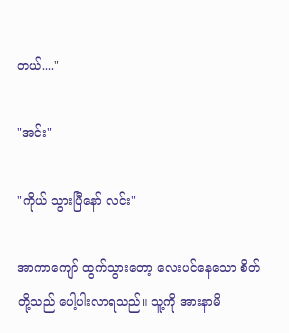တယ်...."

"အင်း"

"ကိုယ် သွားပြီနော် လင်း"

အာကာကျော် ထွက်သွားတော့ လေးပင်နေသော စိတ်တို့သည် ပေါ့ပါးလာရသည်။ သူ့ကို အားနာမိ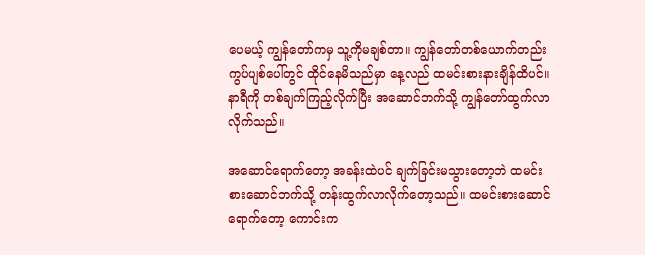ပေမယ့် ကျွန်တော်ကမှ သူ့ကိုမချစ်တာ။ ကျွန်တော်တစ်ယောက်တည်း ကွပ်ပျစ်ပေါ်တွင် ထိုင်နေမိသည်မှာ နေ့လည် ထမင်းစားနားချိန်ထိပင်။ နာရီကို တစ်ချက်ကြည့်လိုက်ပြီး အဆောင်ဘက်သို့ ကျွန်တော်ထွက်လာလိုက်သည်။

အဆောင်ရောက်တော့ အခန်းထဲပင် ချက်ခြင်းမသွားတော့ဘဲ ထမင်းစားဆောင်ဘက်သို့ တန်းထွက်လာလိုက်တော့သည်။ ထမင်းစားဆောင်ရောက်တော့ ကောင်းက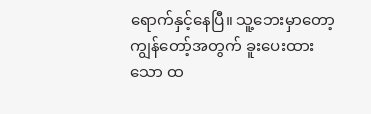ရောက်နှင့်နေပြီ။ သူ့ဘေးမှာတော့ ကျွန်တော့်အတွက် ခူးပေးထားသော ထ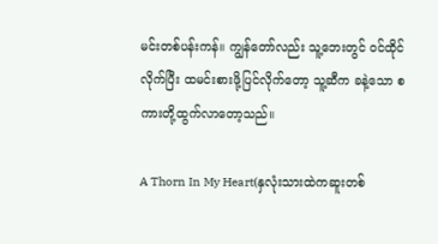မင်းတစ်ပန်းကန်။ ကျွန်တော်လည်း သူ့ဘေးတွင် ဝင်ထိုင်လိုက်ပြီး ထမင်းစားဖို့ပြင်လိုက်တော့ သူ့ဆီက ခနဲ့သော စကားတို့ထွက်လာတော့သည်။

A Thorn In My Heart(နှလုံးသားထဲကဆူးတစ်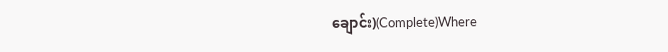ချောင်း)(Complete)Where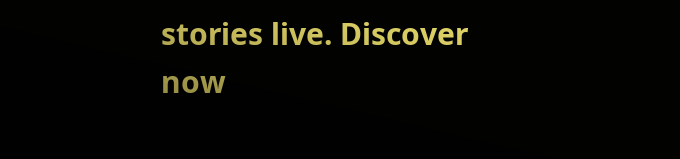stories live. Discover now